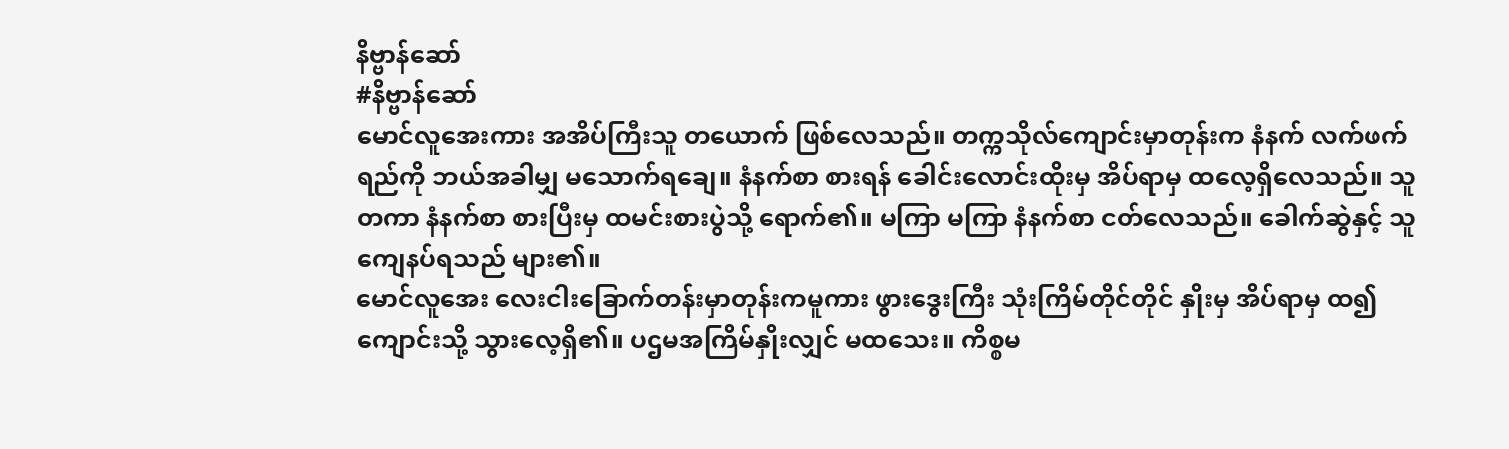နိဗ္ဗာန်ဆော်
#နိဗ္ဗာန်ဆော်
မောင်လူအေးကား အအိပ်ကြီးသူ တယောက် ဖြစ်လေသည်။ တက္ကသိုလ်ကျောင်းမှာတုန်းက နံနက် လက်ဖက်ရည်ကို ဘယ်အခါမျှ မသောက်ရချေ။ နံနက်စာ စားရန် ခေါင်းလောင်းထိုးမှ အိပ်ရာမှ ထလေ့ရှိလေသည်။ သူတကာ နံနက်စာ စားပြီးမှ ထမင်းစားပွဲသို့ ရောက်၏။ မကြာ မကြာ နံနက်စာ ငတ်လေသည်။ ခေါက်ဆွဲနှင့် သူကျေနပ်ရသည် များ၏။
မောင်လူအေး လေးငါးခြောက်တန်းမှာတုန်းကမူကား ဖွားဒွေးကြီး သုံးကြိမ်တိုင်တိုင် နှိုးမှ အိပ်ရာမှ ထ၍ ကျောင်းသို့ သွားလေ့ရှိ၏။ ပဌမအကြိမ်နှိုးလျှင် မထသေး။ ကိစ္စမ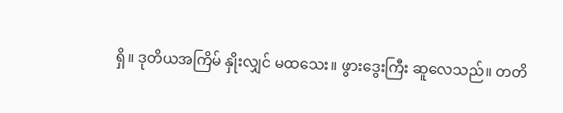ရှိ။ ဒုတိယအကြိမ် နှိုးလျှင် မထသေး။ ဖွားဒွေးကြီး ဆူလေသည်။ တတိ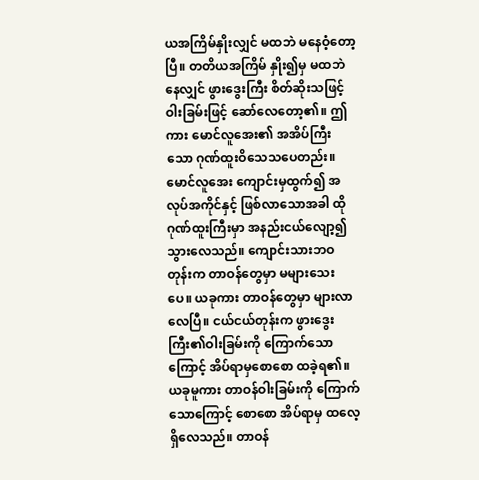ယအကြိမ်နှိုးလျှင် မထဘဲ မနေဝံ့တော့ပြီ။ တတိယအကြိမ် နှိုး၍မှ မထဘဲနေလျှင် ဖွားဒွေးကြီး စိတ်ဆိုးသဖြင့် ဝါးခြမ်းဖြင့် ဆော်လေတော့၏။ ဤကား မောင်လူအေး၏ အအိပ်ကြီးသော ဂုဏ်ထူးဝိသေသပေတည်း။
မောင်လူအေး ကျောင်းမှထွက်၍ အလုပ်အကိုင်နှင့် ဖြစ်လာသောအခါ ထိုဂုဏ်ထူးကြီးမှာ အနည်းငယ်လျော့၍ သွားလေသည်။ ကျောင်းသားဘဝတုန်းက တာဝန်တွေမှာ မများသေးပေ။ ယခုကား တာဝန်တွေမှာ များလာလေပြီ။ ငယ်ငယ်တုန်းက ဖွားဒွေးကြီး၏ဝါးခြမ်းကို ကြောက်သောကြောင့် အိပ်ရာမှစောစော ထခဲ့ရ၏။ ယခုမူကား တာဝန်ဝါးခြမ်းကို ကြောက်သောကြောင့် စောစော အိပ်ရာမှ ထလေ့ရှိလေသည်။ တာဝန်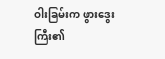ဝါးခြမ်းက ဖွားဒွေးကြီး၏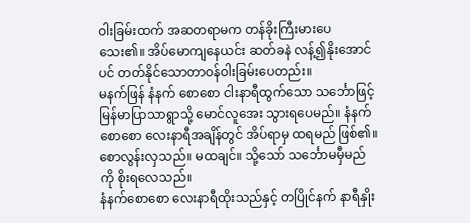ဝါးခြမ်းထက် အဆတရာမက တန်ခိုးကြီးမားပေသေး၏။ အိပ်မောကျနေယင်း ဆတ်ခနဲ လန့်၍နိုးအောင်ပင် တတ်နိုင်သောတာဝန်ဝါးခြမ်းပေတည်း။
မနက်ဖြန် နံနက် စောစော ငါးနာရီထွက်သော သင်္ဘောဖြင့် မြန်မာပြာသာရွာသို့ မောင်လူအေး သွားရပေမည်။ နံနက်စောစော လေးနာရီအချိန်တွင် အိပ်ရာမှ ထရမည် ဖြစ်၏။ စောလွန်းလှသည်။ မထချင်။ သို့သော် သင်္ဘောမမှီမည်ကို စိုးရလေသည်။
နံနက်စောစော လေးနာရီထိုးသည်နှင့် တပြိုင်နက် နာရီနှိုး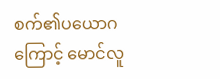စက်၏ပယောဂကြောင့် မောင်လူ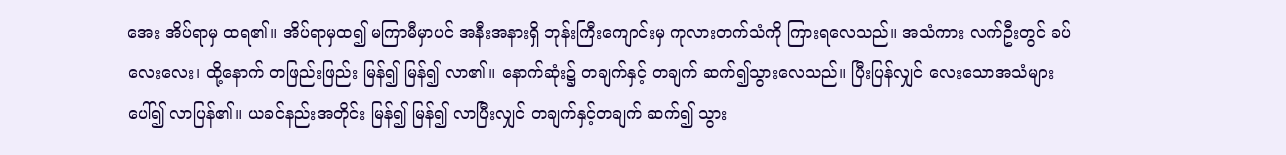အေး အိပ်ရာမှ ထရ၏။ အိပ်ရာမှထ၍ မကြာမီမှာပင် အနီးအနားရှိ ဘုန်းကြီးကျောင်းမှ ကုလားတက်သံကို ကြားရလေသည်။ အသံကား လက်ဦးတွင် ခပ်လေးလေး၊ ထို့နောက် တဖြည်းဖြည်း မြန်၍ မြန်၍ လာ၏။ နောက်ဆုံး၌ တချက်နှင့် တချက် ဆက်၍သွားလေသည်။ ပြီးပြန်လျှင် လေးသောအသံများ ပေါ်၍ လာပြန်၏။ ယခင်နည်းအတိုင်း မြန်၍ မြန်၍ လာပြီးလျှင် တချက်နှင့်တချက် ဆက်၍ သွား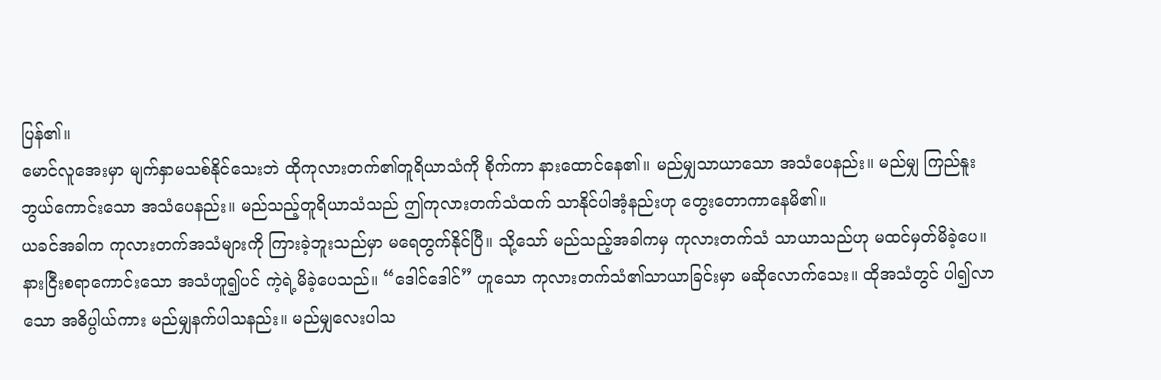ပြန်၏။
မောင်လူအေးမှာ မျက်နှာမသစ်နိုင်သေးဘဲ ထိုကုလားတက်၏တူရိယာသံကို စိုက်ကာ နားထောင်နေ၏။ မည်မျှသာယာသော အသံပေနည်း။ မည်မျှ ကြည်နူးဘွယ်ကောင်းသော အသံပေနည်း။ မည်သည့်တူရိယာသံသည် ဤကုလားတက်သံထက် သာနိုင်ပါအံ့နည်းဟု တွေးတောကာနေမိ၏။
ယခင်အခါက ကုလားတက်အသံများကို ကြားခဲ့ဘူးသည်မှာ မရေတွက်နိုင်ပြီ။ သို့သော် မည်သည့်အခါကမှ ကုလားတက်သံ သာယာသည်ဟု မထင်မှတ်မိခဲ့ပေ။ နားငြီးစရာကောင်းသော အသံဟူ၍ပင် ကဲ့ရဲ့မိခဲ့ပေသည်။ “ဒေါင်ဒေါင်” ဟူသော ကုလားတက်သံ၏သာယာခြင်းမှာ မဆိုလောက်သေး။ ထိုအသံတွင် ပါ၍လာသော အဓိပ္ပါယ်ကား မည်မျှနက်ပါသနည်း။ မည်မျှလေးပါသ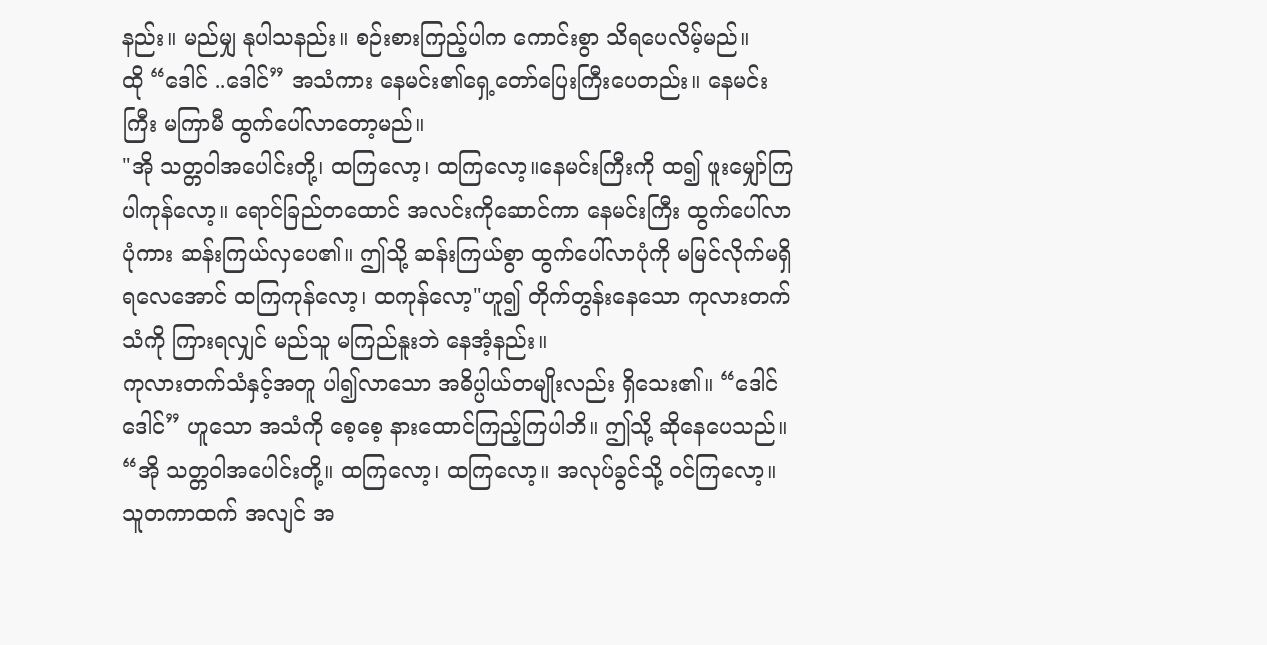နည်း။ မည်မျှ နုပါသနည်း။ စဉ်းစားကြည့်ပါက ကောင်းစွာ သိရပေလိမ့်မည်။
ထို “ဒေါင် ..ဒေါင်” အသံကား နေမင်း၏ရှေ့တော်ပြေးကြီးပေတည်း။ နေမင်းကြီး မကြာမီ ထွက်ပေါ်လာတော့မည်။
"အို သတ္တဝါအပေါင်းတို့၊ ထကြလော့၊ ထကြလော့။နေမင်းကြီးကို ထ၍ ဖူးမျှော်ကြပါကုန်လော့။ ရောင်ခြည်တထောင် အလင်းကိုဆောင်ကာ နေမင်းကြီး ထွက်ပေါ်လာပုံကား ဆန်းကြယ်လှပေ၏။ ဤသို့ ဆန်းကြယ်စွာ ထွက်ပေါ်လာပုံကို မမြင်လိုက်မရှိရလေအောင် ထကြကုန်လော့၊ ထကုန်လော့"ဟူ၍ တိုက်တွန်းနေသော ကုလားတက်သံကို ကြားရလျှင် မည်သူ မကြည်နူးဘဲ နေအံ့နည်း။
ကုလားတက်သံနှင့်အတူ ပါ၍လာသော အဓိပ္ပါယ်တမျိုးလည်း ရှိသေး၏။ “ဒေါင်ဒေါင်” ဟူသော အသံကို စေ့စေ့ နားထောင်ကြည့်ကြပါဘိ။ ဤသို့ ဆိုနေပေသည်။
“အို သတ္တဝါအပေါင်းတို့။ ထကြလော့၊ ထကြလော့။ အလုပ်ခွင်သို့ ဝင်ကြလော့။ သူတကာထက် အလျင် အ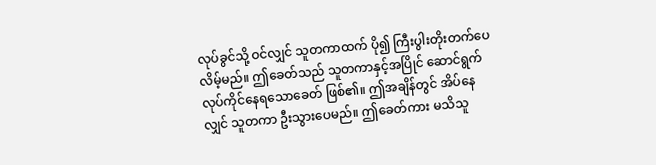လုပ်ခွင်သို့ ဝင်လျှင် သူတကာထက် ပို၍ ကြီးပွါးတိုးတက်ပေလိမ့်မည်။ ဤခေတ်သည် သူတကာနှင့်အပြိုင် ဆောင်ရွက် လုပ်ကိုင်နေရသောခေတ် ဖြစ်၏။ ဤအချိန်တွင် အိပ်နေလျှင် သူတကာ ဦးသွားပေမည်။ ဤခေတ်ကား မသိသူ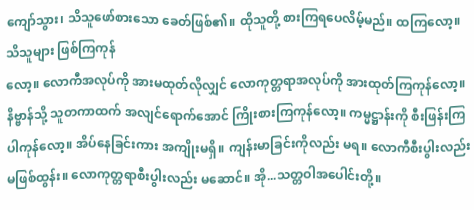ကျော်သွား၊ သိသူဖော်စားသော ခေတ်ဖြစ်၏။ ထိုသူတို့ စားကြရပေလိမ့်မည်။ ထကြလော့။ သိသူများ ဖြစ်ကြကုန်
လော့။ လောကီအလုပ်ကို အားမထုတ်လိုလျှင် လောကုတ္တရာအလုပ်ကို အားထုတ်ကြကုန်လော့။ နိဗ္ဗာန်သို့ သူတကာထက် အလျင်ရောက်အောင် ကြိုးစားကြကုန်လော့။ ကမ္မဋ္ဌာန်းကို စီးဖြန်းကြပါကုန်လော့။ အိပ်နေခြင်းကား အကျိုးမရှိ။ ကျန်းမာခြင်းကိုလည်း မရ။ လောကီစီးပွါးလည်း မဖြစ်ထွန်း။ လောကုတ္တရာစီးပွါးလည်း မဆောင်။ အို...သတ္တဝါအပေါင်းတို့။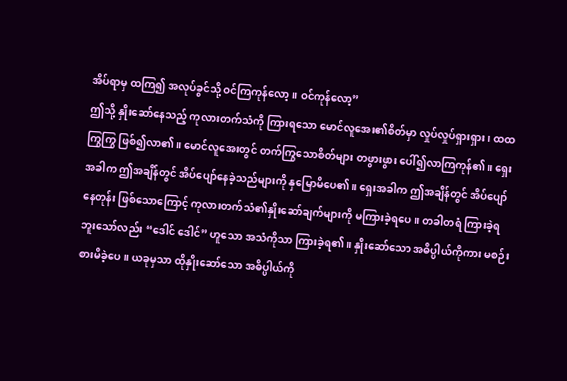အိပ်ရာမှ ထကြ၍ အလုပ်ခွင်သို့ ဝင်ကြကုန်လော့။ ဝင်ကုန်လော့”
ဤသို့ နှိုးဆော်နေသည့် ကုလားတက်သံကို ကြားရသော မောင်လူအေး၏စိတ်မှာ လှုပ်လှုပ်ရှားရှား၊ ထထကြွကြွ ဖြစ်၍လာ၏။ မောင်လူအေးတွင် တက်ကြွသောစိတ်များ တဖွားဖွား ပေါ်၍လာကြကုန်၏။ ရှေးအခါက ဤအချိန်တွင် အိပ်ပျော်နေခဲ့သည်များကို နှမြောမိပေ၏။ ရှေးအခါက ဤအချိန်တွင် အိပ်ပျော်နေတုန်း ဖြစ်သောကြောင့် ကုလားတက်သံ၏နှိုးဆော်ချက်များကို မကြားခဲ့ရပေ။ တခါတရံ ကြားခဲ့ရဘူးသော်လည်း “ဒေါင် ဒေါင်” ဟူသော အသံကိုသာ ကြားခဲ့ရ၏။ နှိုးဆော်သော အဓိပ္ပါယ်ကိုကား မစဉ်းစားမိခဲ့ပေ။ ယခုမှသာ ထိုနှိုးဆော်သော အဓိပ္ပါယ်ကို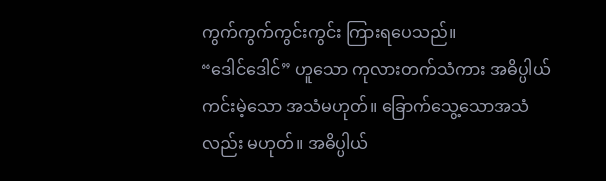ကွက်ကွက်ကွင်းကွင်း ကြားရပေသည်။
“ဒေါင်ဒေါင်” ဟူသော ကုလားတက်သံကား အဓိပ္ပါယ်ကင်းမဲ့သော အသံမဟုတ်။ ခြောက်သွေ့သောအသံလည်း မဟုတ်။ အဓိပ္ပါယ်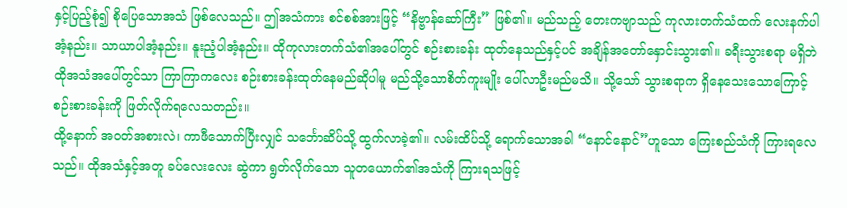နှင့်ပြည့်စုံ၍ စိုပြေသောအသံ ဖြစ်လေသည်။ ဤအသံကား စင်စစ်အားဖြင့် “နိဗ္ဗာန်ဆော်ကြီး” ဖြစ်၏။ မည်သည့် တေးကဗျာသည် ကုလားတက်သံထက် လေးနက်ပါအံ့နည်း။ သာယာပါအံ့နည်း။ နူးညံ့ပါအံ့နည်း။ ထိုကုလားတက်သံ၏အပေါ်တွင် စဉ်းစားခန်း ထုတ်နေသည်နှင့်ပင် အချိန်အတော်နှောင်းသွား၏။ ခရီးသွားစရာ မရှိဘဲ ထိုအသံအပေါ်တွင်သာ ကြာကြာကလေး စဉ်းစားခန်းထုတ်နေမည်ဆိုပါမူ မည်သို့သောစိတ်ကူးမျိုး ပေါ်လာဦးမည်မသိ။ သို့သော် သွားစရာက ရှိနေသေးသောကြောင့် စဉ်းစားခန်းကို ဖြတ်လိုက်ရလေသတည်း။
ထို့နောက် အဝတ်အစားလဲ၊ ကာဖီသောက်ပြီးလျှင် သင်္ဘောဆိပ်သို့ ထွက်လာခဲ့၏။ လမ်းထိပ်သို့ ရောက်သောအခါ “နောင်နောင်”ဟူသော ကြေးစည်သံကို ကြားရလေသည်။ ထိုအသံနှင့်အတူ ခပ်လေးလေး ဆွဲကာ ရွတ်လိုက်သော သူတယောက်၏အသံကို ကြားရသဖြင့်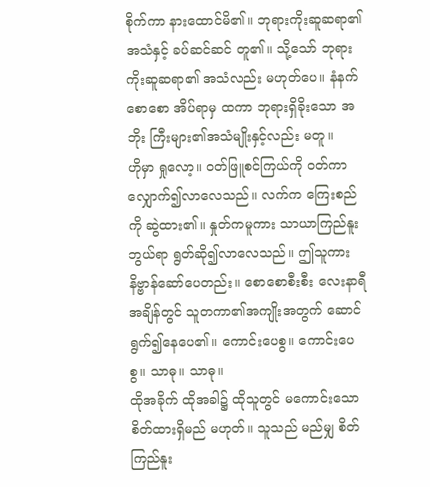စိုက်ကာ နားထောင်မိ၏။ ဘုရားကိုးဆူဆရာ၏အသံနှင့် ခပ်ဆင်ဆင် တူ၏။ သို့သော် ဘုရားကိုးဆူဆရာ၏ အသံလည်း မဟုတ်ပေ။ နံနက်စောစော အိပ်ရာမှ ထကာ ဘုရားရှိခိုးသော အဘိုး ကြီးများ၏အသံမျိုးနှင့်လည်း မတူ။
ဟိုမှာ ရှုလော့။ ဝတ်ဖြူစင်ကြယ်ကို ဝတ်ကာ လျှောက်၍လာလေသည်။ လက်က ကြေးစည်ကို ဆွဲထား၏။ နှုတ်ကမူကား သာယာကြည်နူးဘွယ်ရာ ရွတ်ဆို၍လာလေသည်။ ဤသူကား နိဗ္ဗာန်ဆော်ပေတည်း။ စောစောစီးစီး လေးနာရီအချိန်တွင် သူတကာ၏အကျိုးအတွက် ဆောင်ရွက်၍နေပေ၏။ ကောင်းပေစွ။ ကောင်းပေစွ။ သာဓု။ သာဓု။
ထိုအခိုက် ထိုအခါ၌ ထိုသူတွင် မကောင်းသောစိတ်ထားရှိမည် မဟုတ်။ သူသည် မည်မျှ စိတ်ကြည်နူး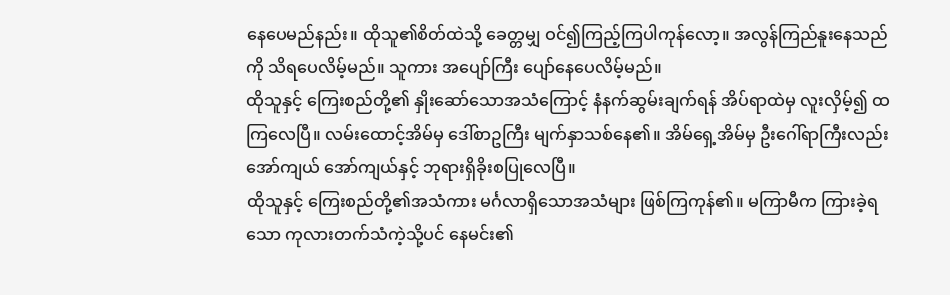နေပေမည်နည်း။ ထိုသူ၏စိတ်ထဲသို့ ခေတ္တမျှ ဝင်၍ကြည့်ကြပါကုန်လော့။ အလွန်ကြည်နူးနေသည်ကို သိရပေလိမ့်မည်။ သူကား အပျော်ကြီး ပျော်နေပေလိမ့်မည်။
ထိုသူနှင့် ကြေးစည်တို့၏ နှိုးဆော်သောအသံကြောင့် နံနက်ဆွမ်းချက်ရန် အိပ်ရာထဲမှ လူးလှိမ့်၍ ထကြလေပြီ။ လမ်းထောင့်အိမ်မှ ဒေါ်စာဥကြီး မျက်နှာသစ်နေ၏။ အိမ်ရှေ့အိမ်မှ ဦးဂေါ်ရာကြီးလည်း အော်ကျယ် အော်ကျယ်နှင့် ဘုရားရှိခိုးစပြုလေပြီ။
ထိုသူနှင့် ကြေးစည်တို့၏အသံကား မင်္ဂလာရှိသောအသံများ ဖြစ်ကြကုန်၏။ မကြာမီက ကြားခဲ့ရသော ကုလားတက်သံကဲ့သို့ပင် နေမင်း၏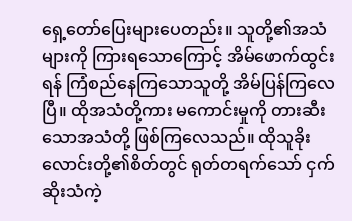ရှေ့တော်ပြေးများပေတည်း။ သူတို့၏အသံများကို ကြားရသောကြောင့် အိမ်ဖောက်ထွင်း ရန် ကြံစည်နေကြသောသူတို့ အိမ်ပြန်ကြလေပြီ။ ထိုအသံတို့ကား မကောင်းမှုကို တားဆီးသောအသံတို့ ဖြစ်ကြလေသည်။ ထိုသူခိုးလောင်းတို့၏စိတ်တွင် ရုတ်တရက်သော် ငှက်ဆိုးသံကဲ့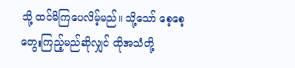သို့ ထင်မိကြပေလိမ့်မည်။ သို့သော် စေ့စေ့ တွေးကြည့်မည်ဆိုလျှင် ထိုအသံတို့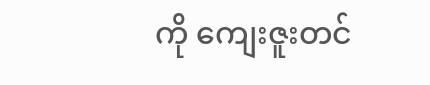ကို ကျေးဇူးတင်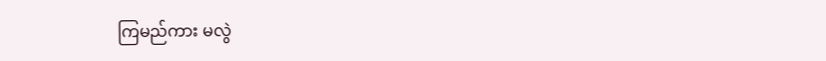ကြမည်ကား မလွဲ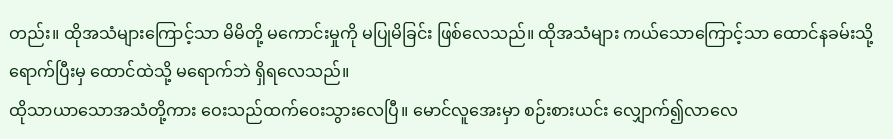တည်း။ ထိုအသံများကြောင့်သာ မိမိတို့ မကောင်းမှုကို မပြုမိခြင်း ဖြစ်လေသည်။ ထိုအသံများ ကယ်သောကြောင့်သာ ထောင်နခမ်းသို့ ရောက်ပြီးမှ ထောင်ထဲသို့ မရောက်ဘဲ ရှိရလေသည်။
ထိုသာယာသောအသံတို့ကား ဝေးသည်ထက်ဝေးသွားလေပြီ။ မောင်လူအေးမှာ စဉ်းစားယင်း လျှောက်၍လာလေ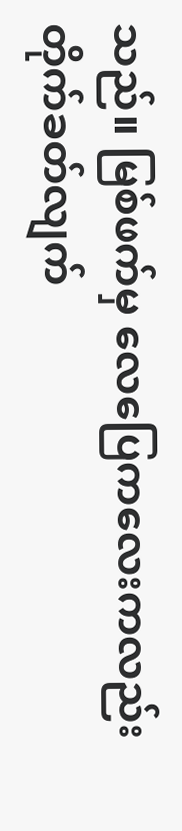သည်။ မြစ်ဖက်မှ လေပြေကလေးကလည်း တိုက်ခတ်လျက်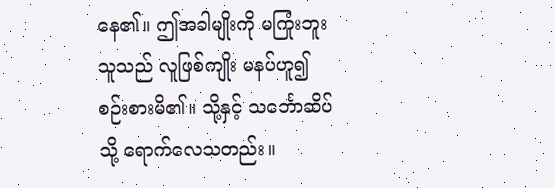နေ၏။ ဤအခါမျိုးကို မကြုံးဘူးသူသည် လူဖြစ်ကျိုး မနပ်ဟူ၍ စဉ်းစားမိ၏။ သို့နှင့် သင်္ဘောဆိပ်သို့ ရောက်လေသတည်း။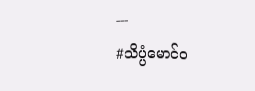---
#သိပ္ပံမောင်ဝ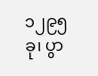၁၂၉၅ ခု၊ ပွာ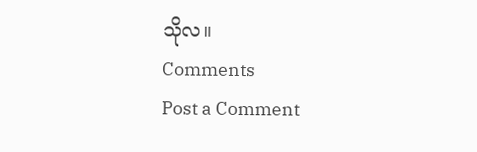သိုလ။
Comments
Post a Comment